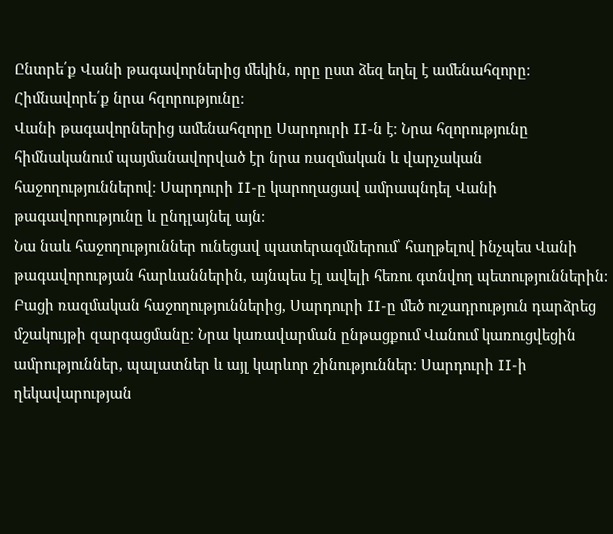Ընտրե՛ք Վանի թագավորներից մեկին, որը ըստ ձեզ եղել է ամենահզորը։ Հիմնավորե՛ք նրա հզորությունը։
Վանի թագավորներից ամենահզորը Սարդուրի II-ն է։ Նրա հզորությունը հիմնականում պայմանավորված էր նրա ռազմական և վարչական հաջողություններով։ Սարդուրի II-ը կարողացավ ամրապնդել Վանի թագավորությունը և ընդլայնել այն։
Նա նաև հաջողություններ ունեցավ պատերազմներում՝ հաղթելով ինչպես Վանի թագավորության հարևաններին, այնպես էլ ավելի հեռու գտնվող պետություններին։
Բացի ռազմական հաջողություններից, Սարդուրի II-ը մեծ ուշադրություն դարձրեց մշակույթի զարգացմանը։ Նրա կառավարման ընթացքում Վանում կառուցվեցին ամրություններ, պալատներ և այլ կարևոր շինություններ։ Սարդուրի II-ի ղեկավարության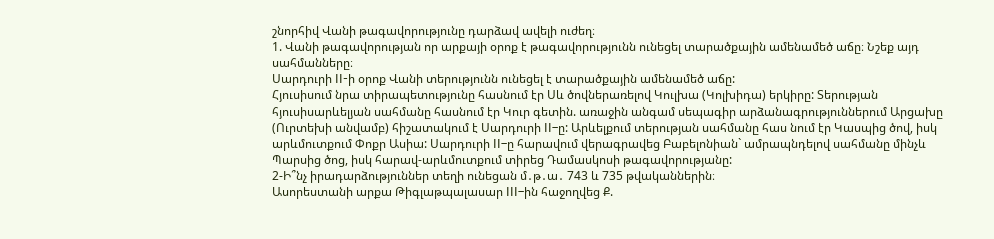շնորհիվ Վանի թագավորությունը դարձավ ավելի ուժեղ։
1. Վանի թագավորության որ արքայի օրոք է թագավորությունն ունեցել տարածքային ամենամեծ աճը։ Նշեք այդ սահմանները։
Սարդուրի II-ի օրոք Վանի տերությունն ունեցել է տարածքային ամենամեծ աճը:
Հյուսիսում նրա տիրապետությունը հասնում էր Սև ծովներառելով Կուլխա (Կոլխիդա) երկիրը: Տերության հյուսիսարևելյան սահմանը հասնում էր Կուր գետին. առաջին անգամ սեպագիր արձանագրություններում Արցախը (Ուրտեխի անվամբ) հիշատակում է Սարդուրի II–ը: Արևելքում տերության սահմանը հաս նում էր Կասպից ծով, իսկ արևմուտքում Փոքր Ասիա: Սարդուրի II–ը հարավում վերագրավեց Բաբելոնիան` ամրապնդելով սահմանը մինչև Պարսից ծոց, իսկ հարավ-արևմուտքում տիրեց Դամասկոսի թագավորությանը:
2-Ի՞նչ իրադարձություններ տեղի ունեցան մ․թ․ա․ 743 և 735 թվականներին։
Ասորեստանի արքա Թիգլաթպալասար III–ին հաջողվեց Ք.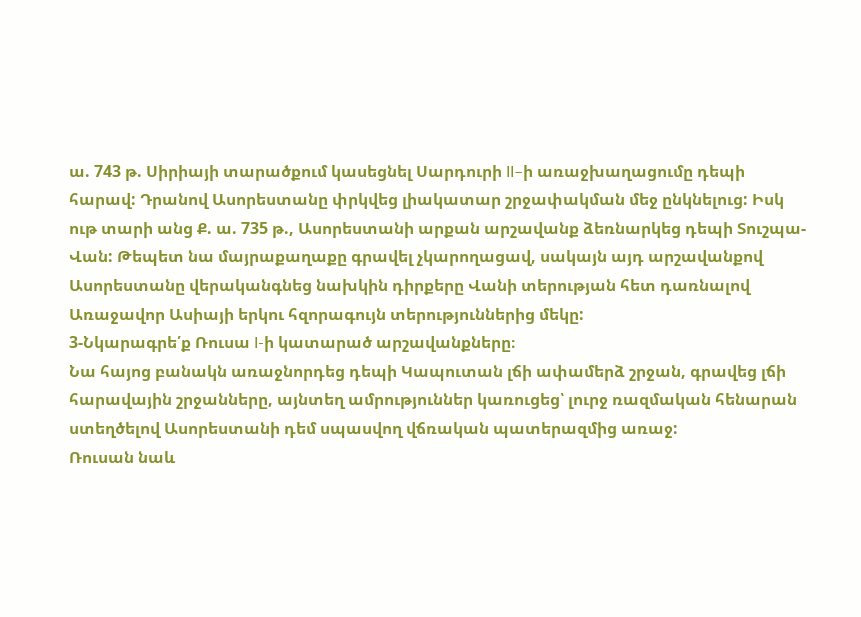ա. 743 թ. Սիրիայի տարածքում կասեցնել Սարդուրի II–ի առաջխաղացումը դեպի հարավ: Դրանով Ասորեստանը փրկվեց լիակատար շրջափակման մեջ ընկնելուց: Իսկ ութ տարի անց Ք. ա. 735 թ., Ասորեստանի արքան արշավանք ձեռնարկեց դեպի Տուշպա-Վան: Թեպետ նա մայրաքաղաքը գրավել չկարողացավ, սակայն այդ արշավանքով Ասորեստանը վերականգնեց նախկին դիրքերը Վանի տերության հետ դառնալով Առաջավոր Ասիայի երկու հզորագույն տերություններից մեկը:
3-Նկարագրե՛ք Ռուսա I-ի կատարած արշավանքները։
Նա հայոց բանակն առաջնորդեց դեպի Կապուտան լճի ափամերձ շրջան, գրավեց լճի հարավային շրջանները, այնտեղ ամրություններ կառուցեց՝ լուրջ ռազմական հենարան ստեղծելով Ասորեստանի դեմ սպասվող վճռական պատերազմից առաջ:
Ռուսան նաև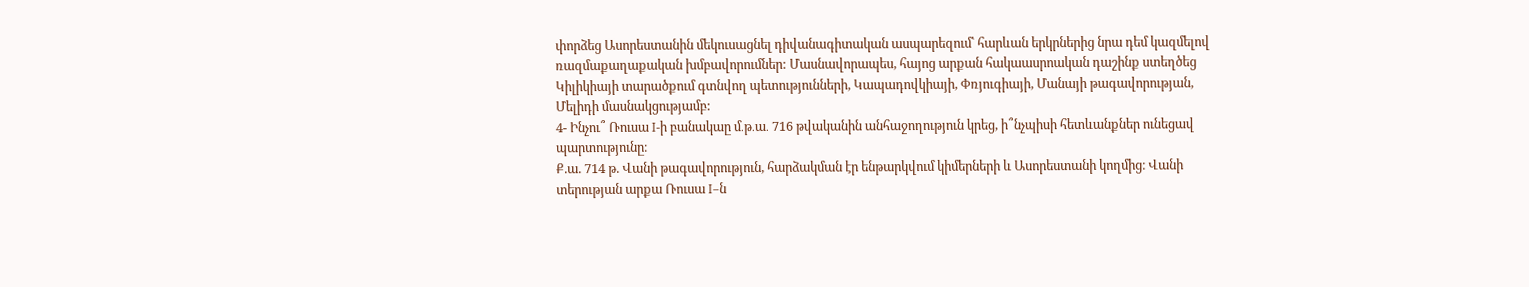փորձեց Ասորեստանին մեկուսացնել դիվանագիտական ասպարեզում՝ հարևան երկրներից նրա դեմ կազմելով ռազմաքաղաքական խմբավորումներ: Մասնավորապես, հայոց արքան հակաասրոական դաշինք ստեղծեց Կիլիկիայի տարածքում գտնվող պետությունների, Կապադովկիայի, Փռյուգիայի, Մանայի թագավորության, Մելիդի մասնակցությամբ:
4- Ինչու՞ Ռուսա I-ի բանակաը մ․թ․ա․ 716 թվականին անհաջողություն կրեց, ի՞նչպիսի հետևանքներ ունեցավ պարտությունը։
Ք.ա. 714 թ. Վանի թագավորություն, հարձակման էր ենթարկվում կիմերների և Ասորեստանի կողմից։ Վանի տերության արքա Ռուսա I–ն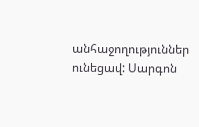անհաջողություններ ունեցավ: Սարգոն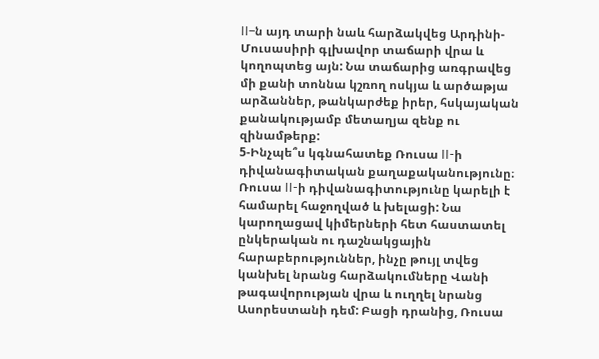II–ն այդ տարի նաև հարձակվեց Արդինի-Մուսասիրի գլխավոր տաճարի վրա և կողոպտեց այն: Նա տաճարից առգրավեց մի քանի տոննա կշռող ոսկյա և արծաթյա արձաններ, թանկարժեք իրեր, հսկայական քանակությամբ մետաղյա զենք ու զինամթերք:
5-Ինչպե՞ս կգնահատեք Ռուսա II-ի դիվանագիտական քաղաքականությունը։
Ռուսա II-ի դիվանագիտությունը կարելի է համարել հաջողված և խելացի: Նա կարողացավ կիմերների հետ հաստատել ընկերական ու դաշնակցային հարաբերություններ, ինչը թույլ տվեց կանխել նրանց հարձակումները Վանի թագավորության վրա և ուղղել նրանց Ասորեստանի դեմ: Բացի դրանից, Ռուսա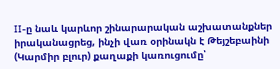II-ը նաև կարևոր շինարարական աշխատանքներ իրականացրեց, ինչի վառ օրինակն է Թեյշեբաինի (Կարմիր բլուր) քաղաքի կառուցումը՝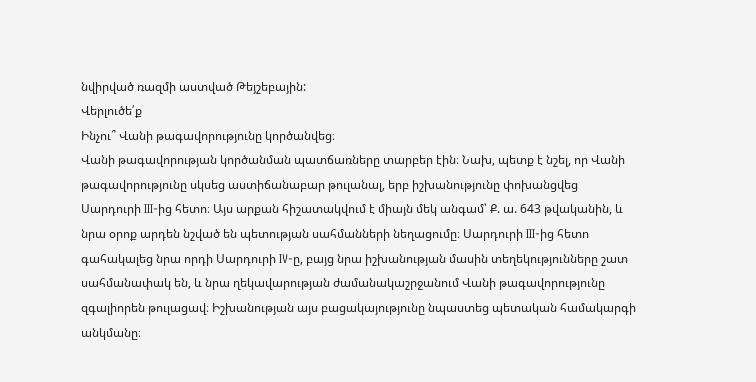նվիրված ռազմի աստված Թեյշեբային:
Վերլուծե՛ք
Ինչու՞ Վանի թագավորությունը կործանվեց։
Վանի թագավորության կործանման պատճառները տարբեր էին։ Նախ, պետք է նշել, որ Վանի թագավորությունը սկսեց աստիճանաբար թուլանալ, երբ իշխանությունը փոխանցվեց Սարդուրի III-ից հետո։ Այս արքան հիշատակվում է միայն մեկ անգամ՝ Ք. ա. 643 թվականին, և նրա օրոք արդեն նշված են պետության սահմանների նեղացումը։ Սարդուրի III-ից հետո գահակալեց նրա որդի Սարդուրի IV-ը, բայց նրա իշխանության մասին տեղեկությունները շատ սահմանափակ են, և նրա ղեկավարության ժամանակաշրջանում Վանի թագավորությունը զգալիորեն թուլացավ։ Իշխանության այս բացակայությունը նպաստեց պետական համակարգի անկմանը։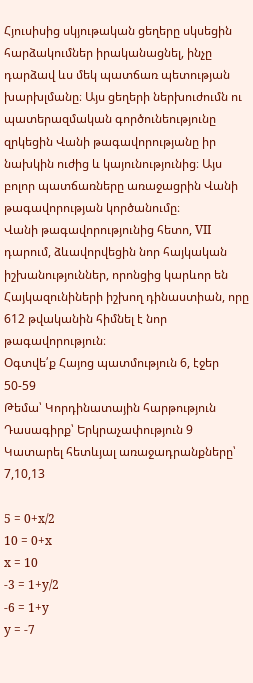Հյուսիսից սկյութական ցեղերը սկսեցին հարձակումներ իրականացնել, ինչը դարձավ ևս մեկ պատճառ պետության խարխլմանը։ Այս ցեղերի ներխուժումն ու պատերազմական գործունեությունը զրկեցին Վանի թագավորությանը իր նախկին ուժից և կայունությունից։ Այս բոլոր պատճառները առաջացրին Վանի թագավորության կործանումը։
Վանի թագավորությունից հետո, VII դարում, ձևավորվեցին նոր հայկական իշխանություններ, որոնցից կարևոր են Հայկազունիների իշխող դինաստիան, որը 612 թվականին հիմնել է նոր թագավորություն։
Օգտվե՛ք Հայոց պատմություն 6, էջեր 50-59
Թեմա՝ Կորդինատային հարթություն
Դասագիրք՝ Երկրաչափություն 9
Կատարել հետևյալ առաջադրանքները՝ 7,10,13

5 = 0+x/2
10 = 0+x
x = 10
-3 = 1+y/2
-6 = 1+y
y = -7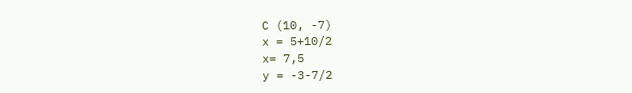C (10, -7)
x = 5+10/2
x= 7,5
y = -3-7/2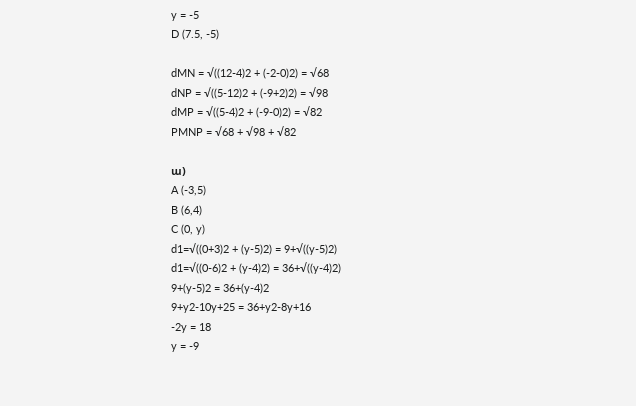y = -5
D (7.5, -5)

dMN = √((12-4)2 + (-2-0)2) = √68
dNP = √((5-12)2 + (-9+2)2) = √98
dMP = √((5-4)2 + (-9-0)2) = √82
PMNP = √68 + √98 + √82

ա)
A (-3,5)
B (6,4)
C (0, y)
d1=√((0+3)2 + (y-5)2) = 9+√((y-5)2)
d1=√((0-6)2 + (y-4)2) = 36+√((y-4)2)
9+(y-5)2 = 36+(y-4)2
9+y2-10y+25 = 36+y2-8y+16
-2y = 18
y = -9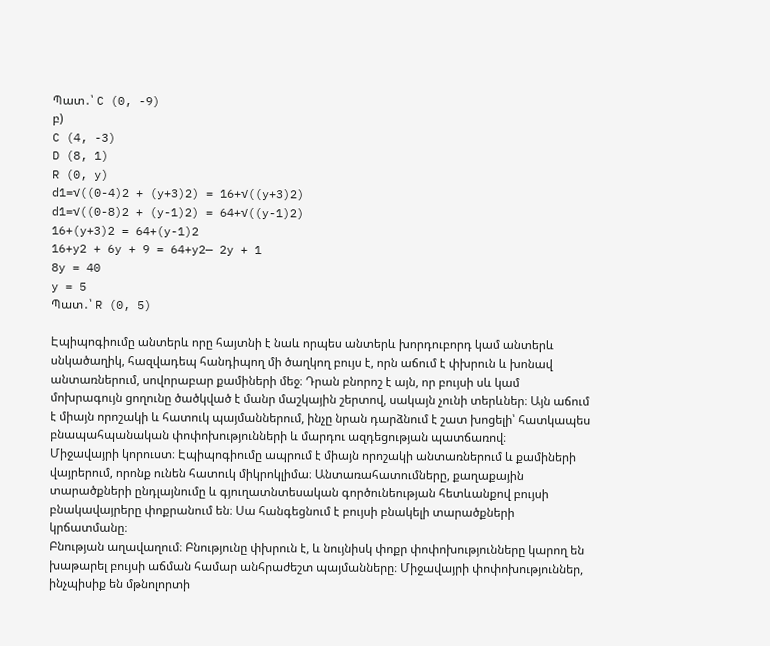Պատ․՝ C (0, -9)
բ)
C (4, -3)
D (8, 1)
R (0, y)
d1=√((0-4)2 + (y+3)2) = 16+√((y+3)2)
d1=√((0-8)2 + (y-1)2) = 64+√((y-1)2)
16+(y+3)2 = 64+(y-1)2
16+y2 + 6y + 9 = 64+y2— 2y + 1
8y = 40
y = 5
Պատ․՝ R (0, 5)

Էպիպոգիումը անտերև որը հայտնի է նաև որպես անտերև խորդուբորդ կամ անտերև սնկածաղիկ, հազվադեպ հանդիպող մի ծաղկող բույս է, որն աճում է փխրուն և խոնավ անտառներում, սովորաբար քամիների մեջ։ Դրան բնորոշ է այն, որ բույսի սև կամ մոխրագույն ցողունը ծածկված է մանր մաշկային շերտով, սակայն չունի տերևներ։ Այն աճում է միայն որոշակի և հատուկ պայմաններում, ինչը նրան դարձնում է շատ խոցելի՝ հատկապես բնապահպանական փոփոխությունների և մարդու ազդեցության պատճառով։
Միջավայրի կորուստ։ Էպիպոգիումը ապրում է միայն որոշակի անտառներում և քամիների վայրերում, որոնք ունեն հատուկ միկրոկլիմա։ Անտառահատումները, քաղաքային տարածքների ընդլայնումը և գյուղատնտեսական գործունեության հետևանքով բույսի բնակավայրերը փոքրանում են։ Սա հանգեցնում է բույսի բնակելի տարածքների կրճատմանը։
Բնության աղավաղում։ Բնությունը փխրուն է, և նույնիսկ փոքր փոփոխությունները կարող են խաթարել բույսի աճման համար անհրաժեշտ պայմանները։ Միջավայրի փոփոխություններ, ինչպիսիք են մթնոլորտի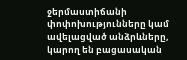ջերմաստիճանի փոփոխությունները կամ ավելացված անձրևները, կարող են բացասական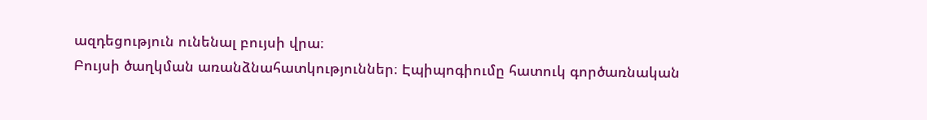ազդեցություն ունենալ բույսի վրա։
Բույսի ծաղկման առանձնահատկություններ։ Էպիպոգիումը հատուկ գործառնական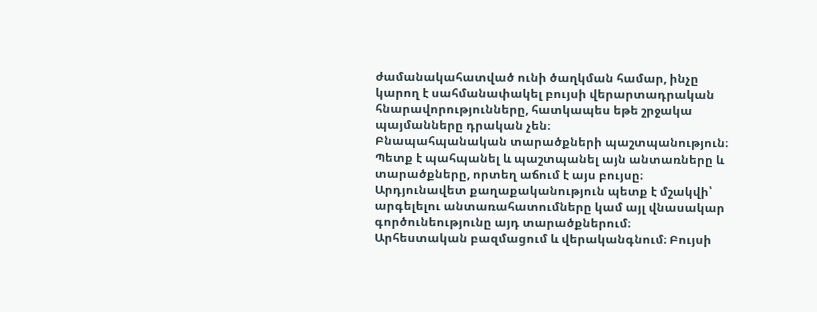ժամանակահատված ունի ծաղկման համար, ինչը կարող է սահմանափակել բույսի վերարտադրական հնարավորությունները, հատկապես եթե շրջակա պայմանները դրական չեն։
Բնապահպանական տարածքների պաշտպանություն։ Պետք է պահպանել և պաշտպանել այն անտառները և տարածքները, որտեղ աճում է այս բույսը։ Արդյունավետ քաղաքականություն պետք է մշակվի՝ արգելելու անտառահատումները կամ այլ վնասակար գործունեությունը այդ տարածքներում։
Արհեստական բազմացում և վերականգնում։ Բույսի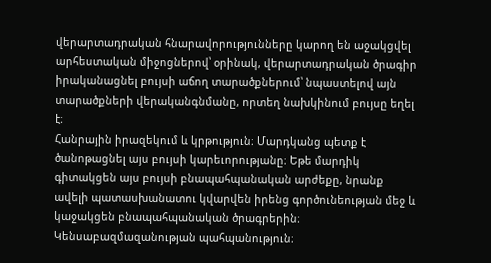վերարտադրական հնարավորությունները կարող են աջակցվել արհեստական միջոցներով՝ օրինակ, վերարտադրական ծրագիր իրականացնել բույսի աճող տարածքներում՝ նպաստելով այն տարածքների վերականգնմանը, որտեղ նախկինում բույսը եղել է։
Հանրային իրազեկում և կրթություն։ Մարդկանց պետք է ծանոթացնել այս բույսի կարեւորությանը։ Եթե մարդիկ գիտակցեն այս բույսի բնապահպանական արժեքը, նրանք ավելի պատասխանատու կվարվեն իրենց գործունեության մեջ և կաջակցեն բնապահպանական ծրագրերին։
Կենսաբազմազանության պահպանություն։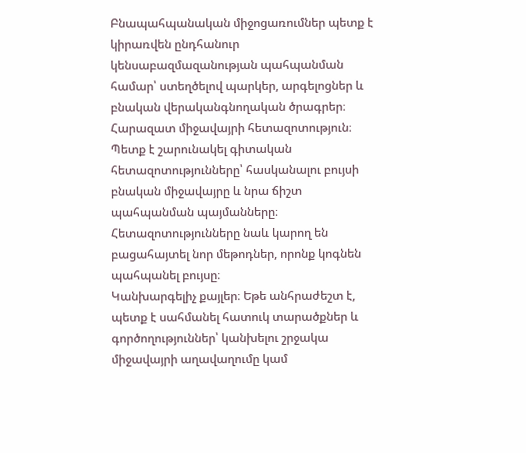Բնապահպանական միջոցառումներ պետք է կիրառվեն ընդհանուր կենսաբազմազանության պահպանման համար՝ ստեղծելով պարկեր, արգելոցներ և բնական վերականգնողական ծրագրեր։
Հարազատ միջավայրի հետազոտություն։ Պետք է շարունակել գիտական հետազոտությունները՝ հասկանալու բույսի բնական միջավայրը և նրա ճիշտ պահպանման պայմանները։ Հետազոտությունները նաև կարող են բացահայտել նոր մեթոդներ, որոնք կոգնեն պահպանել բույսը։
Կանխարգելիչ քայլեր։ Եթե անհրաժեշտ է, պետք է սահմանել հատուկ տարածքներ և գործողություններ՝ կանխելու շրջակա միջավայրի աղավաղումը կամ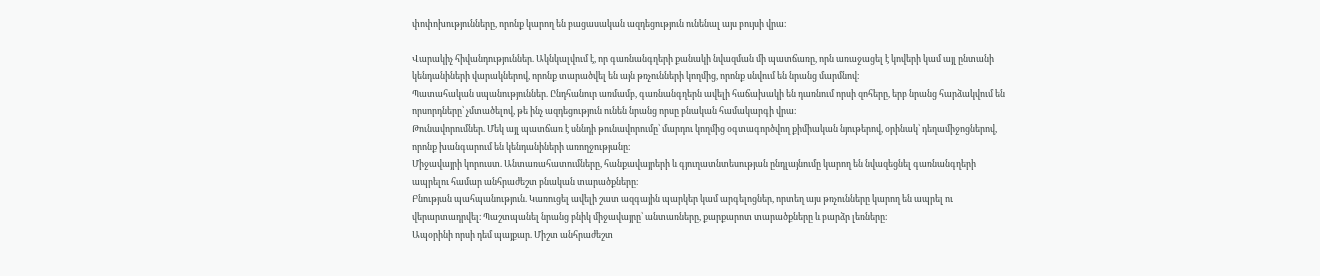փոփոխությունները, որոնք կարող են բացասական ազդեցություն ունենալ այս բույսի վրա։

Վարակիչ հիվանդություններ. Ակնկալվում է, որ գառնանգղերի քանակի նվազման մի պատճառը, որն առաջացել է կովերի կամ այլ ընտանի կենդանիների վարակներով, որոնք տարածվել են այն թռչունների կողմից, որոնք սնվում են նրանց մարմնով։
Պատահական սպանություններ. Ընդհանուր առմամբ, գառնանգղերն ավելի հաճախակի են դառնում որսի զոհերը, երբ նրանց հարձակվում են որսորդները՝ չմտածելով, թե ինչ ազդեցություն ունեն նրանց որսը բնական համակարգի վրա։
Թունավորումներ. Մեկ այլ պատճառ է սննդի թունավորումը՝ մարդու կողմից օգտագործվող քիմիական նյութերով, օրինակ՝ դեղամիջոցներով, որոնք խանգարում են կենդանիների առողջությանը։
Միջավայրի կորուստ. Անտառահատումները, հանքավայրերի և գյուղատնտեսության ընդլայնումը կարող են նվազեցնել գառնանգղերի ապրելու համար անհրաժեշտ բնական տարածքները։
Բնության պահպանություն. Կառուցել ավելի շատ ազգային պարկեր կամ արգելոցներ, որտեղ այս թռչունները կարող են ապրել ու վերարտադրվել։ Պաշտպանել նրանց բնիկ միջավայրը՝ անտառները, քարքարոտ տարածքները և բարձր լեռները։
Ապօրինի որսի դեմ պայքար. Միշտ անհրաժեշտ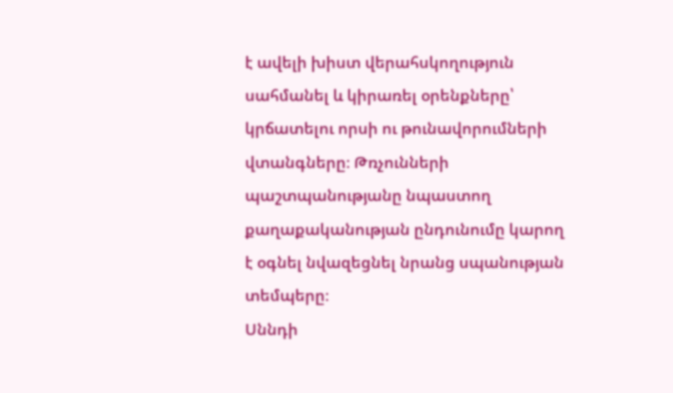է ավելի խիստ վերահսկողություն սահմանել և կիրառել օրենքները՝ կրճատելու որսի ու թունավորումների վտանգները։ Թռչունների պաշտպանությանը նպաստող քաղաքականության ընդունումը կարող է օգնել նվազեցնել նրանց սպանության տեմպերը։
Սննդի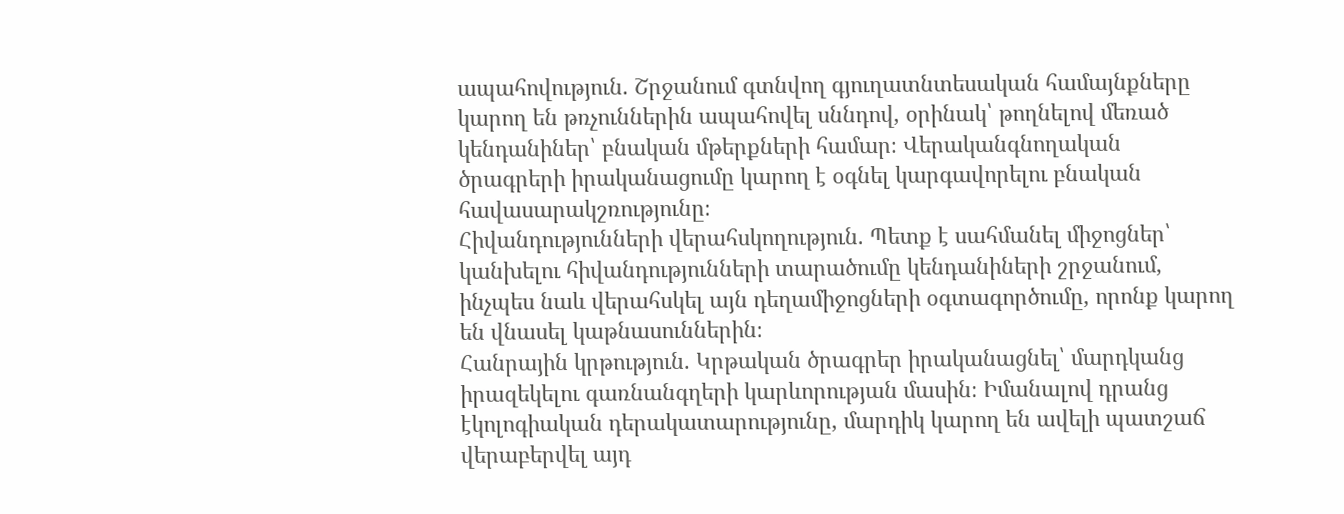ապահովություն. Շրջանում գտնվող գյուղատնտեսական համայնքները կարող են թռչուններին ապահովել սննդով, օրինակ՝ թողնելով մեռած կենդանիներ՝ բնական մթերքների համար։ Վերականգնողական ծրագրերի իրականացումը կարող է օգնել կարգավորելու բնական հավասարակշռությունը։
Հիվանդությունների վերահսկողություն. Պետք է սահմանել միջոցներ՝ կանխելու հիվանդությունների տարածումը կենդանիների շրջանում, ինչպես նաև վերահսկել այն դեղամիջոցների օգտագործումը, որոնք կարող են վնասել կաթնասուններին։
Հանրային կրթություն. Կրթական ծրագրեր իրականացնել՝ մարդկանց իրազեկելու գառնանգղերի կարևորության մասին։ Իմանալով դրանց էկոլոգիական դերակատարությունը, մարդիկ կարող են ավելի պատշաճ վերաբերվել այդ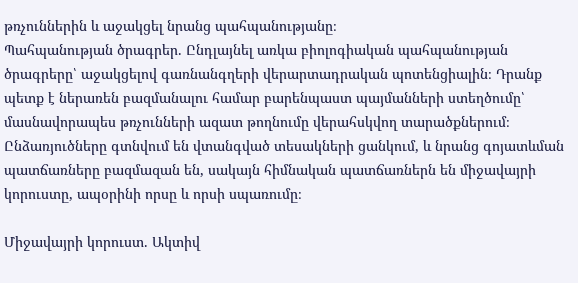թռչուններին և աջակցել նրանց պահպանությանը։
Պահպանության ծրագրեր. Ընդլայնել առկա բիոլոգիական պահպանության ծրագրերը՝ աջակցելով գառնանգղերի վերարտադրական պոտենցիալին։ Դրանք պետք է ներառեն բազմանալու համար բարենպաստ պայմանների ստեղծումը՝ մասնավորապես թռչունների ազատ թողնումը վերահսկվող տարածքներում։
Ընձառյուծները գտնվում են վտանգված տեսակների ցանկում, և նրանց գոյատևման պատճառները բազմազան են, սակայն հիմնական պատճառներն են միջավայրի կորուստը, ապօրինի որսը և որսի սպառումը։

Միջավայրի կորուստ. Ակտիվ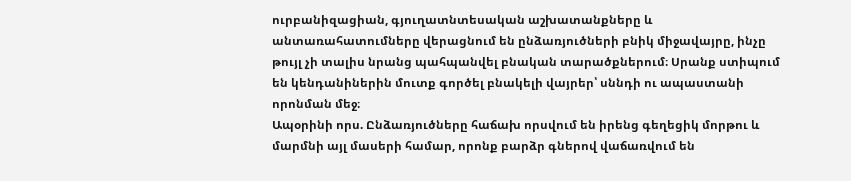ուրբանիզացիան, գյուղատնտեսական աշխատանքները և անտառահատումները վերացնում են ընձառյուծների բնիկ միջավայրը, ինչը թույլ չի տալիս նրանց պահպանվել բնական տարածքներում։ Սրանք ստիպում են կենդանիներին մուտք գործել բնակելի վայրեր՝ սննդի ու ապաստանի որոնման մեջ։
Ապօրինի որս. Ընձառյուծները հաճախ որսվում են իրենց գեղեցիկ մորթու և մարմնի այլ մասերի համար, որոնք բարձր գներով վաճառվում են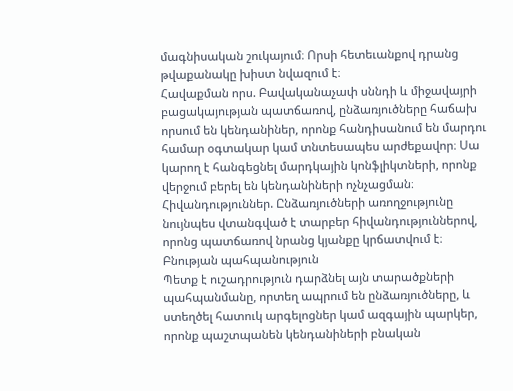մագնիսական շուկայում։ Որսի հետեւանքով դրանց թվաքանակը խիստ նվազում է։
Հավաքման որս. Բավականաչափ սննդի և միջավայրի բացակայության պատճառով, ընձառյուծները հաճախ որսում են կենդանիներ, որոնք հանդիսանում են մարդու համար օգտակար կամ տնտեսապես արժեքավոր։ Սա կարող է հանգեցնել մարդկային կոնֆլիկտների, որոնք վերջում բերել են կենդանիների ոչնչացման։
Հիվանդություններ. Ընձառյուծների առողջությունը նույնպես վտանգված է տարբեր հիվանդություններով, որոնց պատճառով նրանց կյանքը կրճատվում է։
Բնության պահպանություն
Պետք է ուշադրություն դարձնել այն տարածքների պահպանմանը, որտեղ ապրում են ընձառյուծները, և ստեղծել հատուկ արգելոցներ կամ ազգային պարկեր, որոնք պաշտպանեն կենդանիների բնական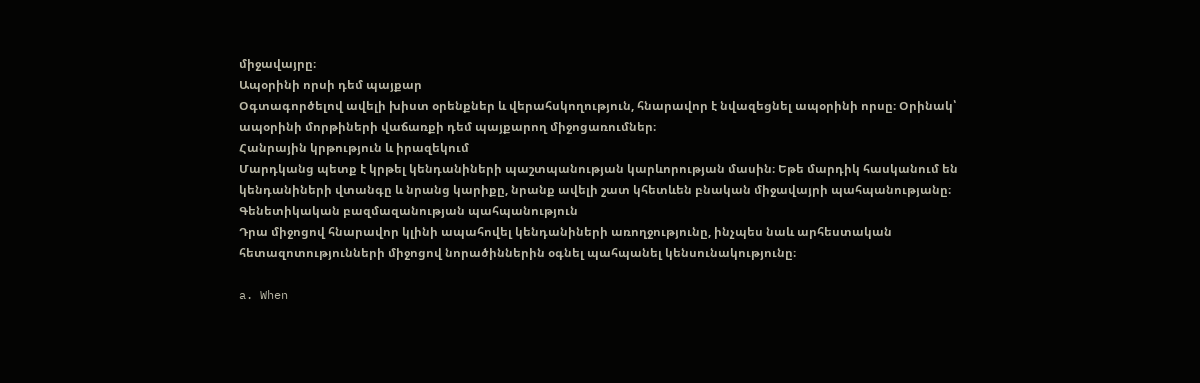միջավայրը։
Ապօրինի որսի դեմ պայքար
Օգտագործելով ավելի խիստ օրենքներ և վերահսկողություն, հնարավոր է նվազեցնել ապօրինի որսը։ Օրինակ՝ ապօրինի մորթիների վաճառքի դեմ պայքարող միջոցառումներ։
Հանրային կրթություն և իրազեկում
Մարդկանց պետք է կրթել կենդանիների պաշտպանության կարևորության մասին։ Եթե մարդիկ հասկանում են կենդանիների վտանգը և նրանց կարիքը, նրանք ավելի շատ կհետևեն բնական միջավայրի պահպանությանը։
Գենետիկական բազմազանության պահպանություն
Դրա միջոցով հնարավոր կլինի ապահովել կենդանիների առողջությունը, ինչպես նաև արհեստական հետազոտությունների միջոցով նորածիններին օգնել պահպանել կենսունակությունը։

a. When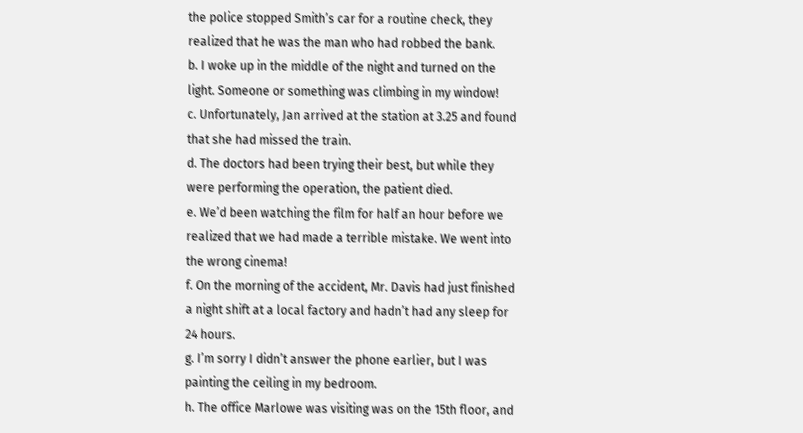the police stopped Smith’s car for a routine check, they realized that he was the man who had robbed the bank.
b. I woke up in the middle of the night and turned on the light. Someone or something was climbing in my window!
c. Unfortunately, Jan arrived at the station at 3.25 and found that she had missed the train.
d. The doctors had been trying their best, but while they were performing the operation, the patient died.
e. We’d been watching the film for half an hour before we realized that we had made a terrible mistake. We went into the wrong cinema!
f. On the morning of the accident, Mr. Davis had just finished a night shift at a local factory and hadn’t had any sleep for 24 hours.
g. I’m sorry I didn’t answer the phone earlier, but I was painting the ceiling in my bedroom.
h. The office Marlowe was visiting was on the 15th floor, and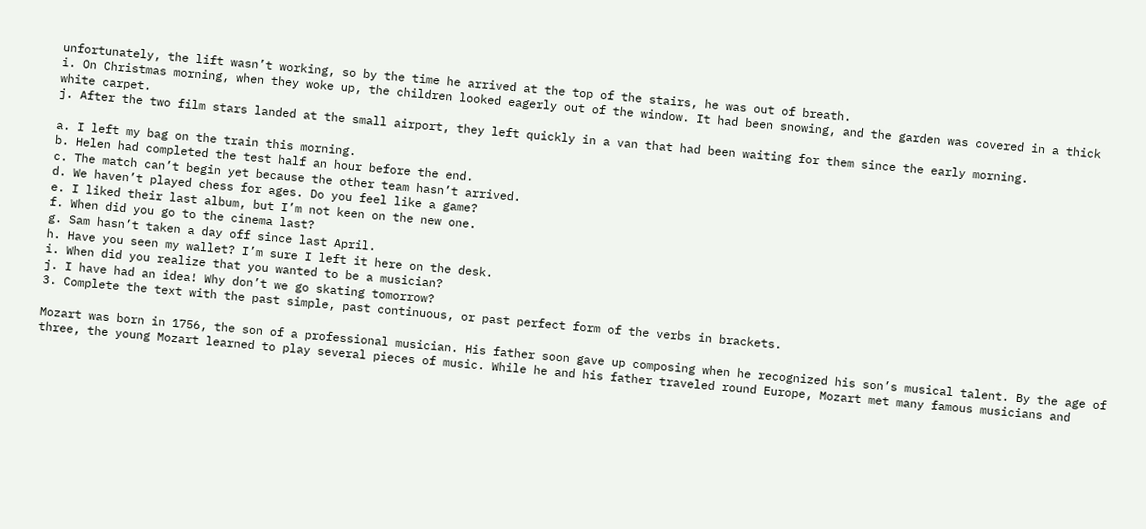unfortunately, the lift wasn’t working, so by the time he arrived at the top of the stairs, he was out of breath.
i. On Christmas morning, when they woke up, the children looked eagerly out of the window. It had been snowing, and the garden was covered in a thick white carpet.
j. After the two film stars landed at the small airport, they left quickly in a van that had been waiting for them since the early morning.

a. I left my bag on the train this morning.
b. Helen had completed the test half an hour before the end.
c. The match can’t begin yet because the other team hasn’t arrived.
d. We haven’t played chess for ages. Do you feel like a game?
e. I liked their last album, but I’m not keen on the new one.
f. When did you go to the cinema last?
g. Sam hasn’t taken a day off since last April.
h. Have you seen my wallet? I’m sure I left it here on the desk.
i. When did you realize that you wanted to be a musician?
j. I have had an idea! Why don’t we go skating tomorrow?
3. Complete the text with the past simple, past continuous, or past perfect form of the verbs in brackets.

Mozart was born in 1756, the son of a professional musician. His father soon gave up composing when he recognized his son’s musical talent. By the age of three, the young Mozart learned to play several pieces of music. While he and his father traveled round Europe, Mozart met many famous musicians and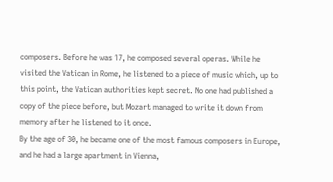composers. Before he was 17, he composed several operas. While he visited the Vatican in Rome, he listened to a piece of music which, up to this point, the Vatican authorities kept secret. No one had published a copy of the piece before, but Mozart managed to write it down from memory after he listened to it once.
By the age of 30, he became one of the most famous composers in Europe, and he had a large apartment in Vienna,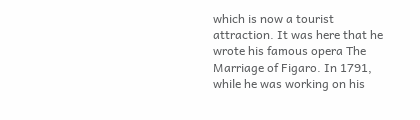which is now a tourist attraction. It was here that he wrote his famous opera The Marriage of Figaro. In 1791, while he was working on his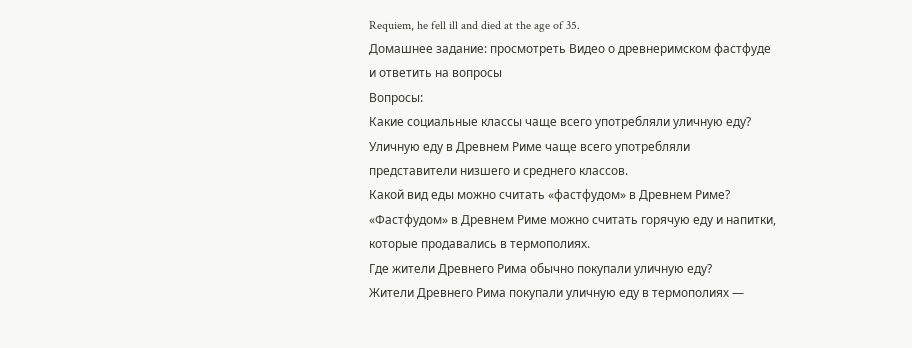Requiem, he fell ill and died at the age of 35.
Домашнее задание: просмотреть Видео о древнеримском фастфуде и ответить на вопросы
Вопросы:
Какие социальные классы чаще всего употребляли уличную еду?
Уличную еду в Древнем Риме чаще всего употребляли представители низшего и среднего классов.
Какой вид еды можно считать «фастфудом» в Древнем Риме?
«Фастфудом» в Древнем Риме можно считать горячую еду и напитки, которые продавались в термополиях.
Где жители Древнего Рима обычно покупали уличную еду?
Жители Древнего Рима покупали уличную еду в термополиях —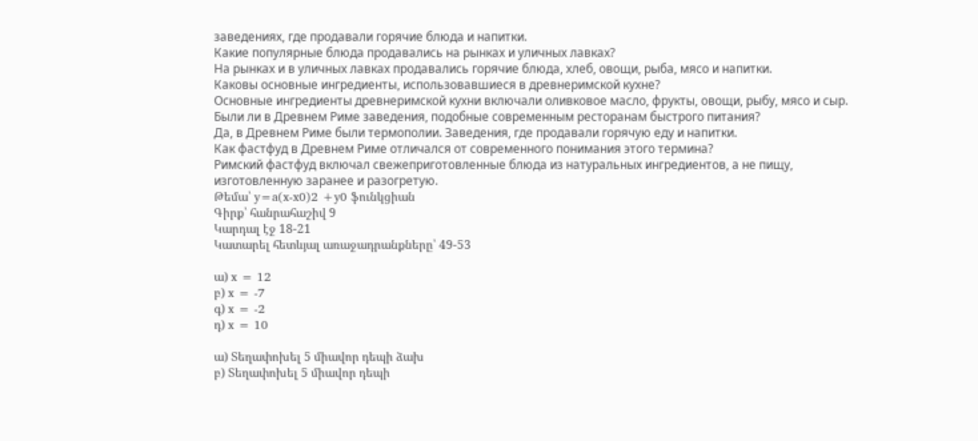заведениях, где продавали горячие блюда и напитки.
Какие популярные блюда продавались на рынках и уличных лавках?
На рынках и в уличных лавках продавались горячие блюда, хлеб, овощи, рыба, мясо и напитки.
Каковы основные ингредиенты, использовавшиеся в древнеримской кухне?
Основные ингредиенты древнеримской кухни включали оливковое масло, фрукты, овощи, рыбу, мясо и сыр.
Были ли в Древнем Риме заведения, подобные современным ресторанам быстрого питания?
Да, в Древнем Риме были термополии. Заведения, где продавали горячую еду и напитки.
Как фастфуд в Древнем Риме отличался от современного понимания этого термина?
Римский фастфуд включал свежеприготовленные блюда из натуральных ингредиентов, а не пищу, изготовленную заранее и разогретую.
Թեմա՝ y=a(x-x0)2 +y0 ֆունկցիան
Գիրք՝ հանրահաշիվ 9
Կարդալ էջ 18-21
Կատարել հետևյալ առաջադրանքները՝ 49-53

ա) x = 12
բ) x = -7
գ) x = -2
դ) x = 10

ա) Տեղափոխել 5 միավոր դեպի ձախ
բ) Տեղափոխել 5 միավոր դեպի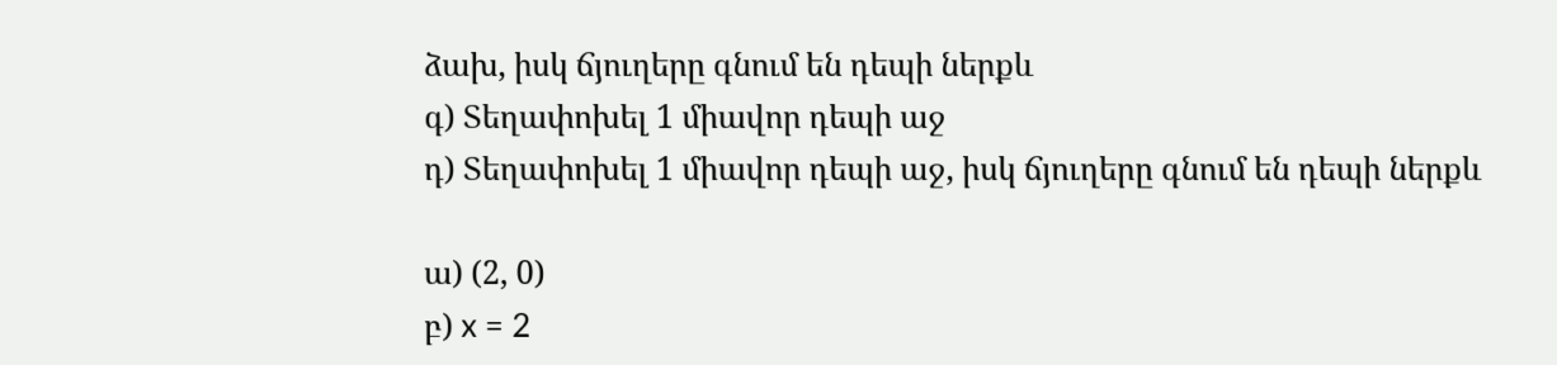ձախ, իսկ ճյուղերը գնում են դեպի ներքև
գ) Տեղափոխել 1 միավոր դեպի աջ
դ) Տեղափոխել 1 միավոր դեպի աջ, իսկ ճյուղերը գնում են դեպի ներքև

ա) (2, 0)
բ) x = 2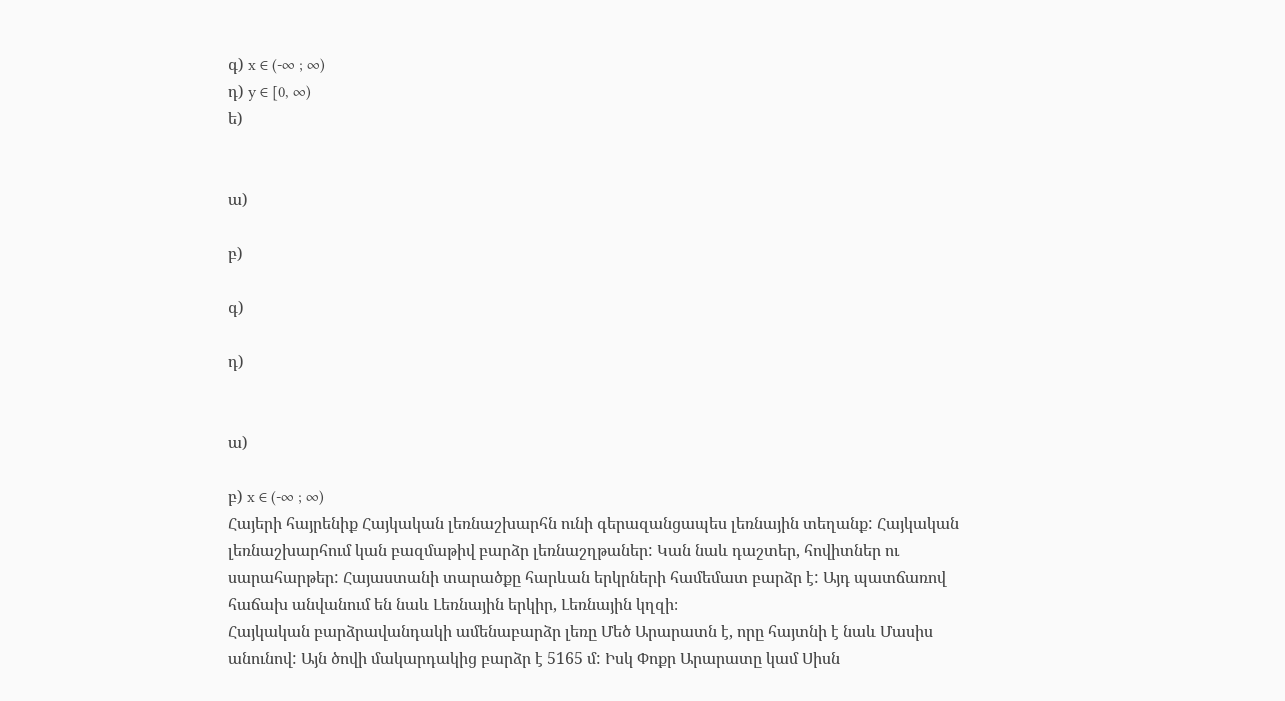գ) x ∈ (-∞ ; ∞)
դ) y ∈ [0, ∞)
ե)


ա)

բ)

գ)

դ)


ա)

բ) x ∈ (-∞ ; ∞)
Հայերի հայրենիք Հայկական լեռնաշխարհն ունի գերազանցապես լեռնային տեղանք: Հայկական լեռնաշխարհում կան բազմաթիվ բարձր լեռնաշղթաներ: Կան նաև դաշտեր, հովիտներ ու սարահարթեր: Հայաստանի տարածքը հարևան երկրների համեմատ բարձր է: Այդ պատճառով հաճախ անվանում են նաև Լեռնային երկիր, Լեռնային կղզի։
Հայկական բարձրավանդակի ամենաբարձր լեռը Մեծ Արարատն է, որը հայտնի է նաև Մասիս անունով: Այն ծովի մակարդակից բարձր է 5165 մ: Իսկ Փոքր Արարատը կամ Սիսն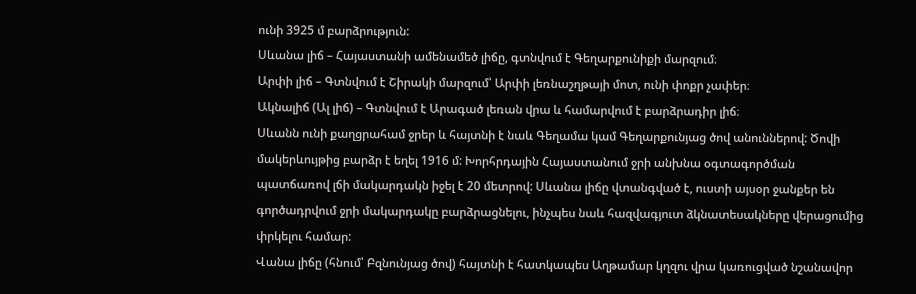ունի 3925 մ բարձրություն:
Սևանա լիճ – Հայաստանի ամենամեծ լիճը, գտնվում է Գեղարքունիքի մարզում։
Արփի լիճ – Գտնվում է Շիրակի մարզում՝ Արփի լեռնաշղթայի մոտ, ունի փոքր չափեր։
Ակնալիճ (Ալ լիճ) – Գտնվում է Արագած լեռան վրա և համարվում է բարձրադիր լիճ։
Սևանն ունի քաղցրահամ ջրեր և հայտնի է նաև Գեղամա կամ Գեղարքունյաց ծով անուններով: Ծովի մակերևույթից բարձր է եղել 1916 մ: Խորհրդային Հայաստանում ջրի անխնա օգտագործման պատճառով լճի մակարդակն իջել է 20 մետրով: Սևանա լիճը վտանգված է, ուստի այսօր ջանքեր են գործադրվում ջրի մակարդակը բարձրացնելու, ինչպես նաև հազվագյուտ ձկնատեսակները վերացումից փրկելու համար:
Վանա լիճը (հնում՝ Բզնունյաց ծով) հայտնի է հատկապես Աղթամար կղզու վրա կառուցված նշանավոր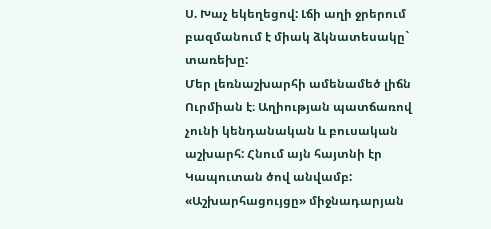Ս. Խաչ եկեղեցով: Լճի աղի ջրերում բազմանում է միակ ձկնատեսակը` տառեխը:
Մեր լեռնաշխարհի ամենամեծ լիճն Ուրմիան է։ Աղիության պատճառով չունի կենդանական և բուսական աշխարհ: Հնում այն հայտնի էր Կապուտան ծով անվամբ:
«Աշխարհացույցը» միջնադարյան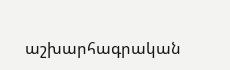աշխարհագրական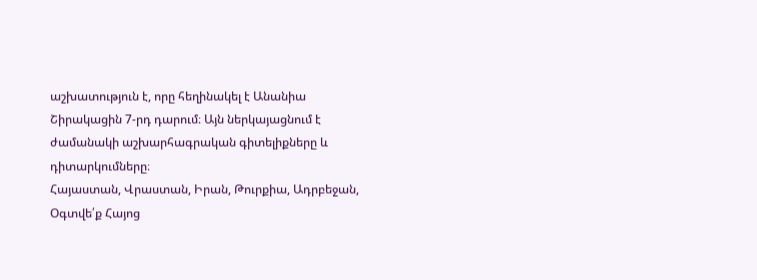աշխատություն է, որը հեղինակել է Անանիա Շիրակացին 7-րդ դարում։ Այն ներկայացնում է ժամանակի աշխարհագրական գիտելիքները և դիտարկումները։
Հայաստան, Վրաստան, Իրան, Թուրքիա, Ադրբեջան,
Օգտվե՛ք Հայոց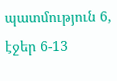պատմություն 6, էջեր 6-13